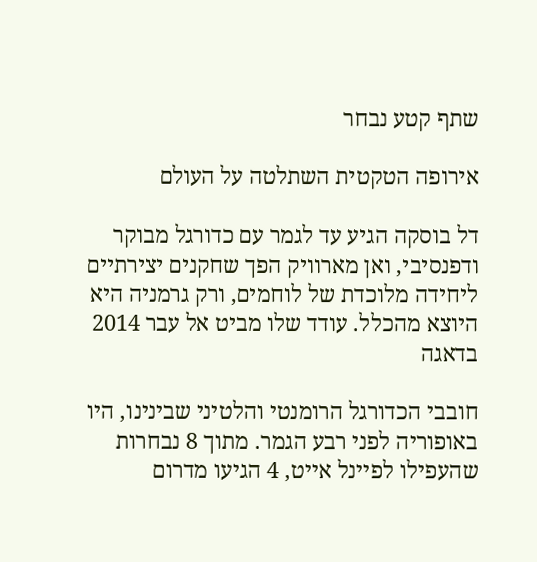שתף קטע נבחר

אירופה הטקטית השתלטה על העולם

דל בוסקה הגיע עד לגמר עם כדורגל מבוקר ודפנסיבי, ואן מארוויק הפך שחקנים יצירתיים ליחידה מלוכדת של לוחמים, ורק גרמניה היא היוצא מהכלל. עודד שלו מביט אל עבר 2014 בדאגה

חובבי הכדורגל הרומנטי והלטיני שבינינו, היו באופוריה לפני רבע הגמר. מתוך 8 נבחרות שהעפילו לפיינל אייט, 4 הגיעו מדרום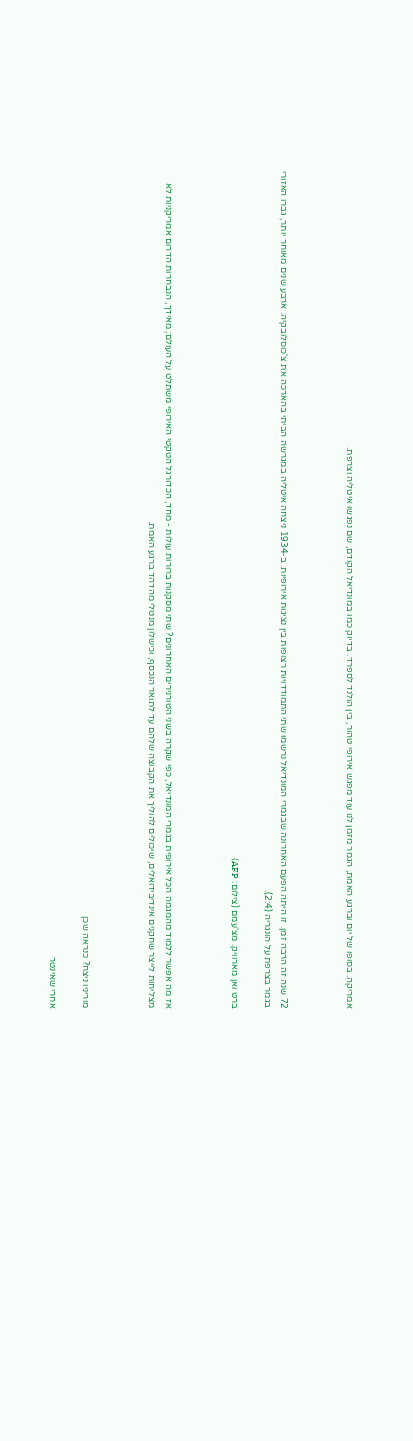אמריקה. בסופו של יום וברגע האמת, הגמר מזמן לנו עוד מפגש אירופי טהור, בין הולנד לספרד. בדיוק כמו במונדיאל הקודם, שם נפגשו איטליה וצרפת.



72 שנה זה הרבה זמן. זו היתה הפעם האחרונה שבגמרי המונדיאל נרשמו שתי התמודדויות רצופות בין נציגות אירופיות. ב-1934 ניצחה איטליה במגרשה הביתי בהארכה את צ'כוסלובקיה. ארבע שנים מאוחר יותר, גברו האזורי בגמר בצרפת על הונגריה (2:4).

ברט ואן מארוויק. מצ'עמם (צילום: AFP)



אז מה אפשר ללמוד מהמגמה הכל אירופית בגמרי המונדיאל, כפי שקרה בשני הטורנירים האחרונים? שתי מסקנות ברורות עולות - מחד, הכדורגל הטקטי האירופי משתלט על העולם; מאידך, הנבחרות הדרום אמריקניות לא מצליחות לייצר שחקנים אינדיבידואלים, שיכולים להוליך את הקבוצה שלהם עד לתואר הנכסף, וכישלון מנטלי מהדהד ברגע האמת.



מוריניו ניצח? כנראה שכן

אחרי שאינטר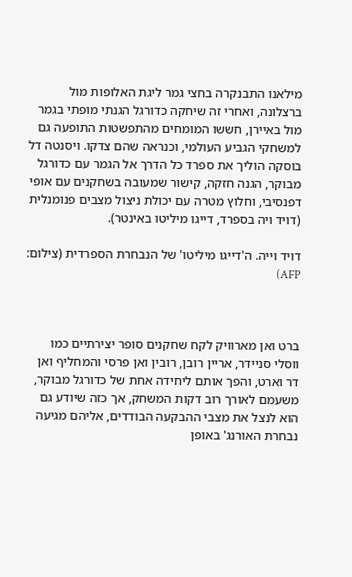מילאנו התבנקרה בחצי גמר ליגת האלופות מול ברצלונה, ואחרי זה שיחקה כדורגל הגנתי מופתי בגמר מול באיירן, חששו המומחים מהתפשטות התופעה גם למשחקי הגביע העולמי, וכנראה שהם צדקו. ויסנטה דל בוסקה הוליך את ספרד כל הדרך אל הגמר עם כדורגל מבוקר, הגנה חזקה, קישור שמעובה בשחקנים עם אופי דפנסיבי, וחלוץ מטרה עם יכולת ניצול מצבים פנומנלית (דויד ויה בספרד, דייגו מיליטו באינטר).

דויד וייה. ה'דייגו מיליטו' של הנבחרת הספרדית (צילום: AFP)



ברט ואן מארוויק לקח שחקנים סופר יצירתיים כמו ווסלי סניידר, אריין רובן, רובין ואן פרסי והמחליף ואן דר וארט, והפך אותם ליחידה אחת של כדורגל מבוקר, משעמם לאורך רוב דקות המשחק, אך כזה שיודע גם הוא לנצל את מצבי ההבקעה הבודדים, אליהם מגיעה נבחרת האורנג' באופן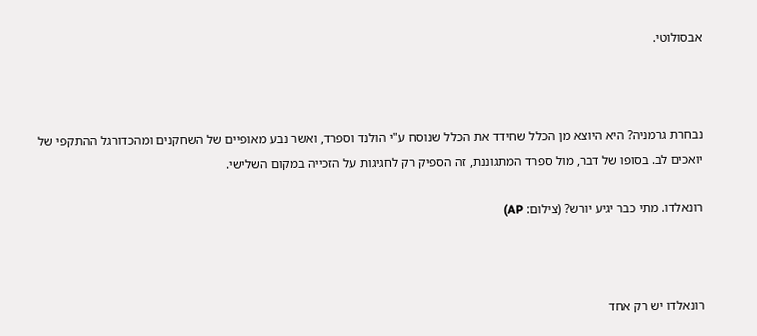אבסולוטי.



נבחרת גרמניה? היא היוצא מן הכלל שחידד את הכלל שנוסח ע"י הולנד וספרד, ואשר נבע מאופיים של השחקנים ומהכדורגל ההתקפי של יואכים לב. בסופו של דבר, מול ספרד המתגוננת, זה הספיק רק לחגיגות על הזכייה במקום השלישי.

רונאלדו. מתי כבר יגיע יורש? (צילום: AP)



רונאלדו יש רק אחד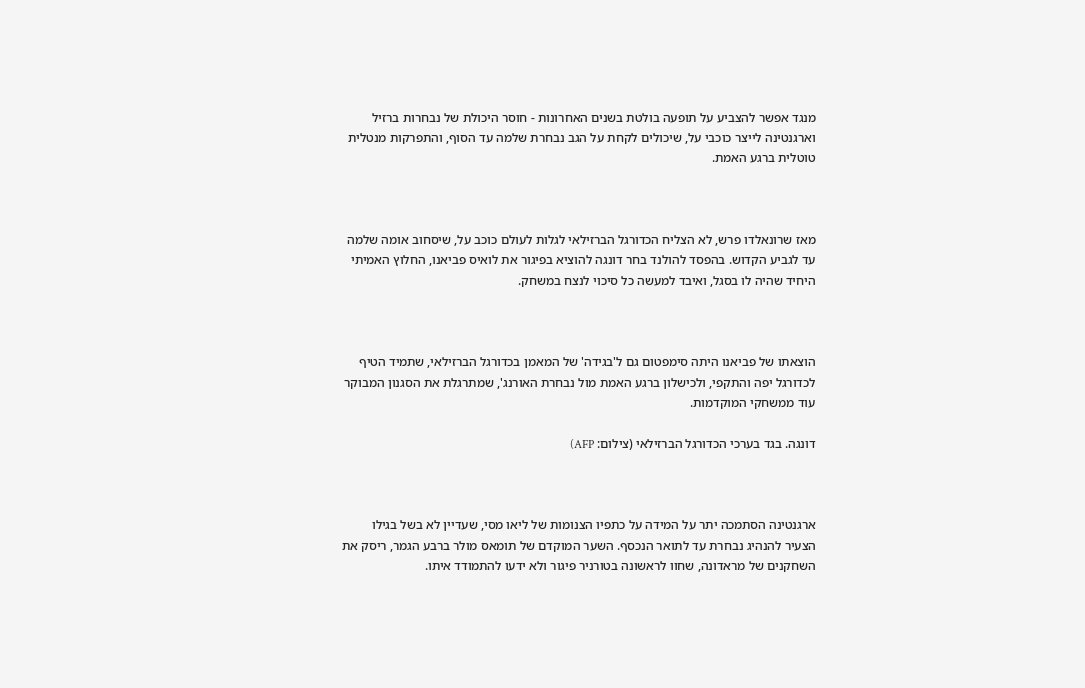מנגד אפשר להצביע על תופעה בולטת בשנים האחרונות - חוסר היכולת של נבחרות ברזיל וארגנטינה לייצר כוכבי על, שיכולים לקחת על הגב נבחרת שלמה עד הסוף, והתפרקות מנטלית טוטלית ברגע האמת.



מאז שרונאלדו פרש, לא הצליח הכדורגל הברזילאי לגלות לעולם כוכב על, שיסחוב אומה שלמה עד לגביע הקדוש. בהפסד להולנד בחר דונגה להוציא בפיגור את לואיס פביאנו, החלוץ האמיתי היחיד שהיה לו בסגל, ואיבד למעשה כל סיכוי לנצח במשחק.



הוצאתו של פביאנו היתה סימפטום גם ל'בגידה' של המאמן בכדורגל הברזילאי, שתמיד הטיף לכדורגל יפה והתקפי, ולכישלון ברגע האמת מול נבחרת האורנג', שמתרגלת את הסגנון המבוקר עוד ממשחקי המוקדמות.

דונגה. בגד בערכי הכדורגל הברזילאי (צילום: AFP)



ארגנטינה הסתמכה יתר על המידה על כתפיו הצנומות של ליאו מסי, שעדיין לא בשל בגילו הצעיר להנהיג נבחרת עד לתואר הנכסף. השער המוקדם של תומאס מולר ברבע הגמר, ריסק את השחקנים של מראדונה, שחוו לראשונה בטורניר פיגור ולא ידעו להתמודד איתו.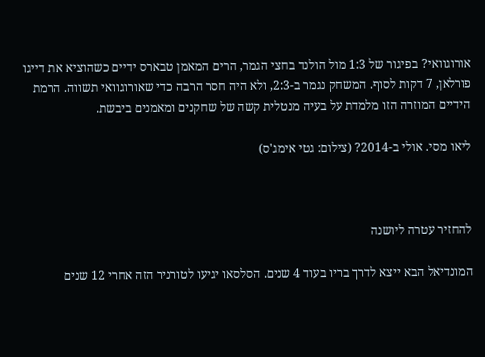אורוגוואי? בפיגור של 1:3 מול הולנד בחצי הגמר, הרים המאמן טבארס ידיים כשהוציא את דייגו פורלאן, 7 דקות לסוף. המשחק נגמר ב-2:3, ולא היה חסר הרבה כדי שאורוגוואי תשווה. הרמת הידיים המוזרה הזו מלמדת על בעיה מנטלית קשה של שחקנים ומאמנים ביבשת.

ליאו מסי. אולי ב-2014? (צילום: גטי אימג'ס)



להחזיר עטרה ליושנה

המונדיאל הבא ייצא לדרך בריו בעוד 4 שנים. הסלסאו יגיעו לטורניר הזה אחרי 12 שנים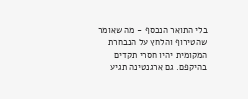בלי התואר הנכסף - מה שאומר שהטירוף והלחץ על הנבחרת המקומית יהיו חסרי תקדים בהיקפם. גם ארגנטינה תגיע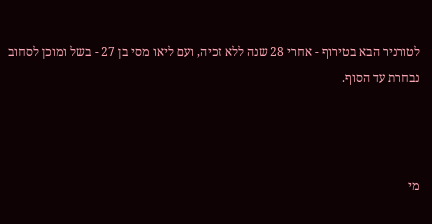לטורניר הבא בטירוף - אחרי 28 שנה ללא זכיה, ועם ליאו מסי בן 27 - בשל ומוכן לסחוב נבחרת עד הסוף.



מי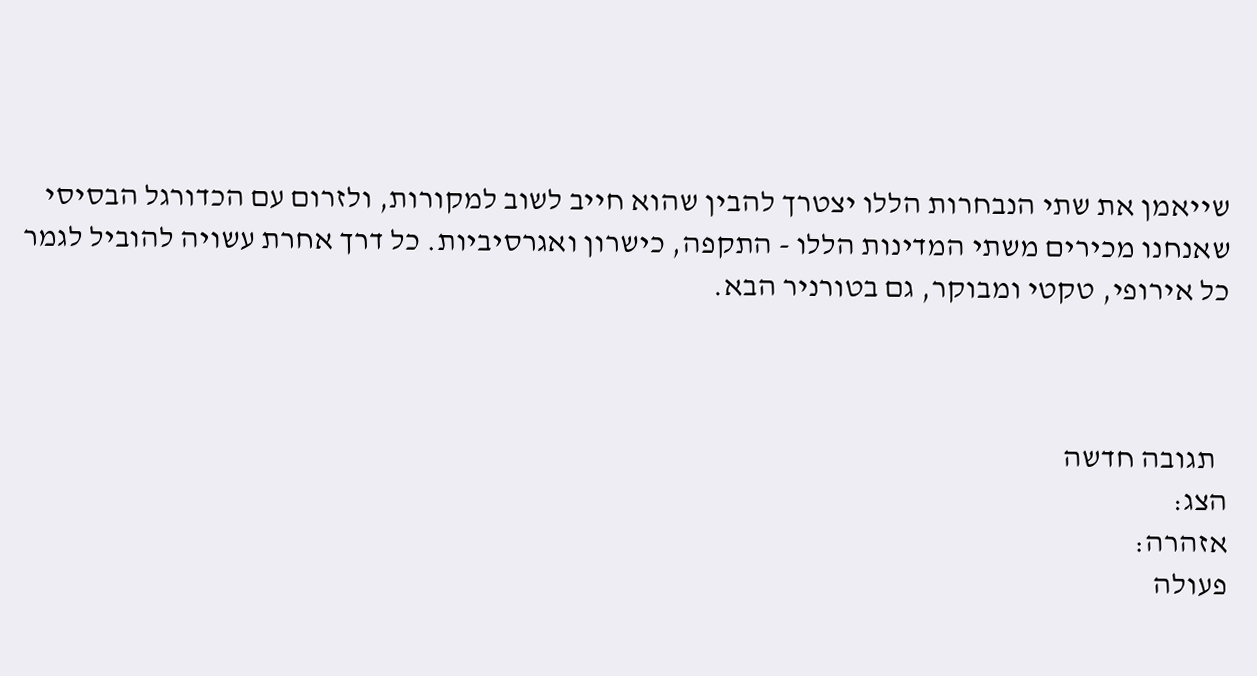שייאמן את שתי הנבחרות הללו יצטרך להבין שהוא חייב לשוב למקורות, ולזרום עם הכדורגל הבסיסי שאנחנו מכירים משתי המדינות הללו - התקפה, כישרון ואגרסיביות. כל דרך אחרת עשויה להוביל לגמר כל אירופי, טקטי ומבוקר, גם בטורניר הבא.



  תגובה חדשה
הצג:
אזהרה:
פעולה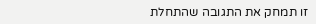זו תמחק את התגובה שהתחלת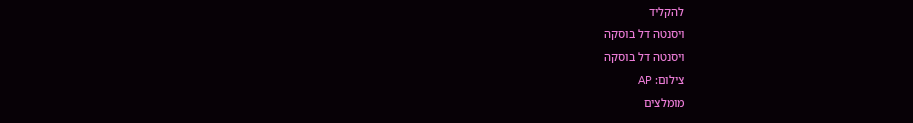להקליד
ויסנטה דל בוסקה
ויסנטה דל בוסקה
צילום: AP
מומלצים